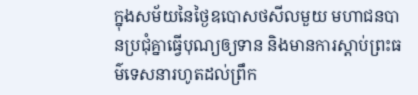ក្នុងសម័យនៃថ្ងៃឧបោសថសីលមួយ មហាជនបានប្រជុំគ្នាធ្វើបុណ្យឲ្យទាន និងមានការស្តាប់ព្រះធម៌ទេសនារហូតដល់ព្រឹក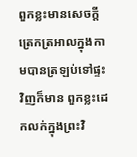ពួកខ្លះមានសេចក្តីត្រេកត្រឣាលក្នុងកាមបានត្រឡប់ទៅផ្ទះវិញក៏មាន ពួកខ្លះដេកលក់ក្នុងព្រះវិ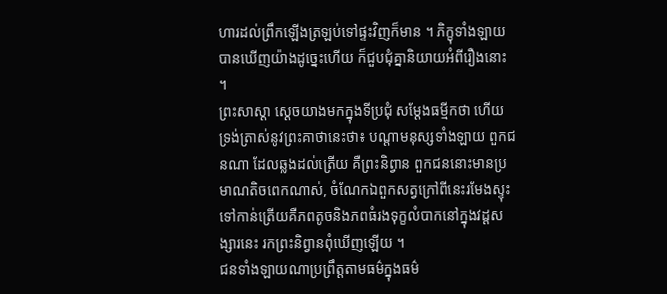ហារដល់ព្រឹកឡើងត្រឡប់ទៅផ្ទះវិញក៏មាន ។ ភិក្ខុទាំងឡាយបានឃើញយ៉ាងដូច្នេះហើយ ក៏ជួបជុំគ្នានិយាយឣំពីរឿងនោះ ។
ព្រះសាស្តា ស្តេចយាងមកក្នុងទីប្រជុំ សម្តែងធម្មីកថា ហើយទ្រង់ត្រាស់នូវព្រះគាថានេះថា៖ បណ្តាមនុស្សទាំងឡាយ ពួកជនណា ដែលឆ្លងដល់ត្រើយ គឺព្រះនិព្វាន ពួកជននោះមានប្រមាណតិចពេកណាស់, ចំណែកឯពួកសត្វក្រៅពីនេះរមែងស្ទុះទៅកាន់ត្រើយគឺភពតូចនិងភពធំរងទុក្ខលំបាកនៅក្នុងវដ្តសង្សារនេះ រកព្រះនិព្វានពុំឃើញឡើយ ។
ជនទាំងឡាយណាប្រព្រឹត្តតាមធម៌ក្នុងធម៌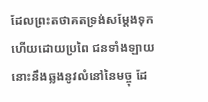ដែលព្រះតថាគតទ្រង់សម្តែងទុកហើយដោយប្រពៃ ជនទាំងឡាយនោះនឹងឆ្លងនូវលំនៅនៃមច្ចុ ដែ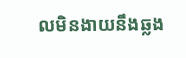លមិនងាយនឹងឆ្លង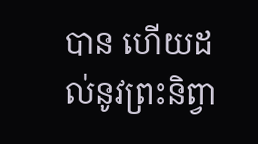បាន ហើយដល់នូវព្រះនិព្វា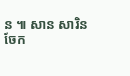ន ៕ សាន សារិន
ចែក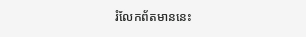រំលែកព័តមាននេះ